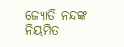ଜ୍ୟୋତି ନନ୍ଦଙ୍କ ନିୟମିତ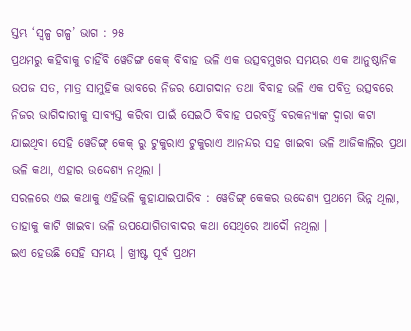ସ୍ତମ୍ଭ ‘ସ୍ୱଳ୍ପ ଗଳ୍ପ’ ଭାଗ : ୨୫
ପ୍ରଥମରୁ କହିବାକୁ ଚାହିଁବି ୱେଡିଙ୍ଗ କେକ୍ ବିବାହ ଭଳି ଏକ ଉତ୍ସବମୁଖର ସମୟର ଏକ ଆନୁଷ୍ଠାନିକ ଉପଜ ସତ, ମାତ୍ର ସାମୁହିକ ଭାବରେ ନିଜର ଯୋଗଦାନ ତଥା ବିବାହ ଭଳି ଏକ ପବିତ୍ର ଉତ୍ସବରେ ନିଜର ଭାଗିଦାରୀକୁ ସାବ୍ୟସ୍ତ କରିବା ପାଇଁ ସେଇଠି ବିବାହ ପରବର୍ତ୍ତି ବରକନ୍ୟାଙ୍କ ଦ୍ୱାରା କଟା ଯାଇଥିବା ସେହି ୱେଡିଙ୍ଗ୍ କେକ୍ ରୁ ଟୁକୁରାଏ ଟୁକୁରାଏ ଆନନ୍ଦର ସହ ଖାଇବା ଭଳି ଆଜିକାଲିର ପ୍ରଥା ଭଳି କଥା, ଏହାର ଉଦ୍ଦେଶ୍ୟ ନଥିଲା ।
ସରଳରେ ଏଇ କଥାକୁ ଏହିଭଳି କୁହାଯାଇପାରିବ : ୱେଡିଙ୍ଗ୍ କେକର ଉଦ୍ଦେଶ୍ୟ ପ୍ରଥମେ ଭିନ୍ନ ଥିଲା, ତାହାକୁ କାଟି ଖାଇବା ଭଳି ଉପଯୋଗିତାବାଦର କଥା ସେଥିରେ ଆଦୌ ନଥିଲା ।
ଇଏ ହେଉଛି ସେହି ସମୟ । ଖ୍ରୀଷ୍ଟ ପୂର୍ବ ପ୍ରଥମ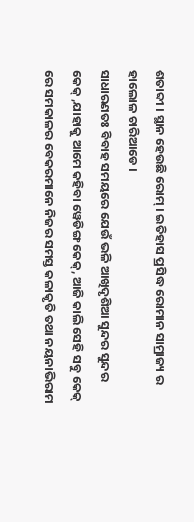ଶତାବ୍ଦୀ । ସ୍ଥାନ ହେଉଛି ରୋମ୍ । ଇତିହାସ ପ୍ରସିଦ୍ଧ ରୋମାନ ସାମ୍ରାଜ୍ୟ ର ହାଲୋଳ ଚାରିଆଡେ ।
ସାଧାରଣତଃ ବିବାହ ସମୟରେ ଯେଉଁ ଭଳି ଆଖିଦୃଶିଆ ସୁନ୍ଦର ସୁନ୍ଦର କେକ୍ ,ଯାହାକୁ ଆମେ କହିବା ୱେଡିଙ୍ଗ କେକ୍, ଆଜି କାଲି ସେହି ସବୁ କେକ୍ ରେ ସମକାଳର ବେକରମାନେ ନିଜର ସମସ୍ତ କଳାକୃତି ତଥା ନୟନାଭିରାମ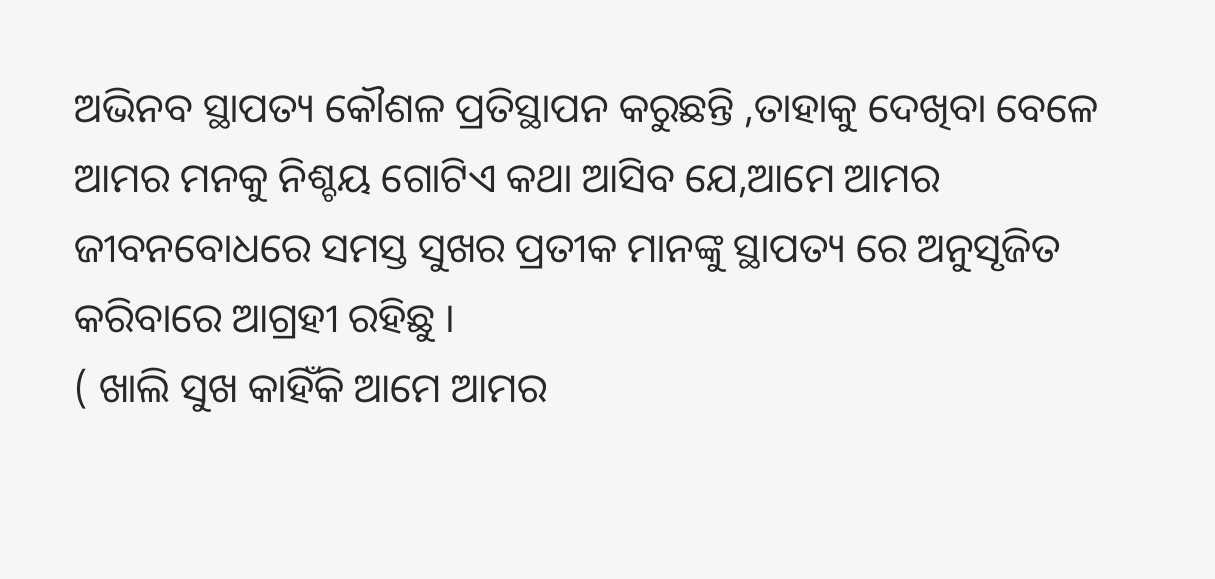ଅଭିନବ ସ୍ଥାପତ୍ୟ କୌଶଳ ପ୍ରତିସ୍ଥାପନ କରୁଛନ୍ତି ,ତାହାକୁ ଦେଖିବା ବେଳେ ଆମର ମନକୁ ନିଶ୍ଚୟ ଗୋଟିଏ କଥା ଆସିବ ଯେ,ଆମେ ଆମର ଜୀବନବୋଧରେ ସମସ୍ତ ସୁଖର ପ୍ରତୀକ ମାନଙ୍କୁ ସ୍ଥାପତ୍ୟ ରେ ଅନୁସୃଜିତ କରିବାରେ ଆଗ୍ରହୀ ରହିଛୁ ।
( ଖାଲି ସୁଖ କାହିଁକି ଆମେ ଆମର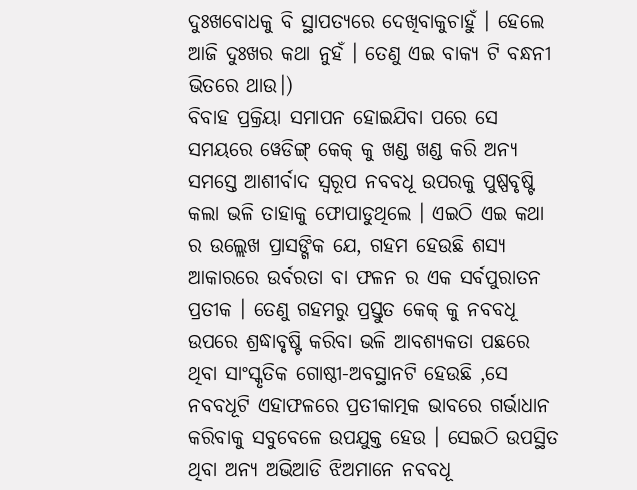ଦୁଃଖବୋଧକୁ ବି ସ୍ଥାପତ୍ୟରେ ଦେଖିବାକୁଚାହୁଁ । ହେଲେ ଆଜି ଦୁଃଖର କଥା ନୁହଁ । ତେଣୁ ଏଇ ବାକ୍ୟ ଟି ବନ୍ଧନୀ ଭିତରେ ଥାଉ।)
ବିବାହ ପ୍ରକ୍ରିୟା ସମାପନ ହୋଇଯିବା ପରେ ସେ ସମୟରେ ୱେଡିଙ୍ଗ୍ କେକ୍ କୁ ଖଣ୍ଡ ଖଣ୍ଡ କରି ଅନ୍ୟ ସମସ୍ତେ ଆଶୀର୍ବାଦ ସ୍ୱରୂପ ନବବଧୂ ଉପରକୁ ପୁଷ୍ପବୃଷ୍ଟି କଲା ଭଳି ତାହାକୁ ଫୋପାଡୁଥିଲେ । ଏଇଠି ଏଇ କଥା ର ଉଲ୍ଲେଖ ପ୍ରାସଙ୍ଗିକ ଯେ, ଗହମ ହେଉଛି ଶସ୍ୟ ଆକାରରେ ଉର୍ବରତା ବା ଫଳନ ର ଏକ ସର୍ବପୁରାତନ ପ୍ରତୀକ । ତେଣୁ ଗହମରୁ ପ୍ରସ୍ତୁତ କେକ୍ କୁ ନବବଧୂ ଉପରେ ଶ୍ରଦ୍ଧାବୃଷ୍ଟି କରିବା ଭଳି ଆବଶ୍ୟକତା ପଛରେ ଥିବା ସାଂସ୍କୃତିକ ଗୋଷ୍ଠୀ-ଅବସ୍ଥାନଟି ହେଉଛି ,ସେ ନବବଧୂଟି ଏହାଫଳରେ ପ୍ରତୀକାତ୍ମକ ଭାବରେ ଗର୍ଭାଧାନ କରିବାକୁ ସବୁବେଳେ ଉପଯୁକ୍ତ ହେଉ । ସେଇଠି ଉପସ୍ଥିତ ଥିବା ଅନ୍ୟ ଅଭିଆଡି ଝିଅମାନେ ନବବଧୂ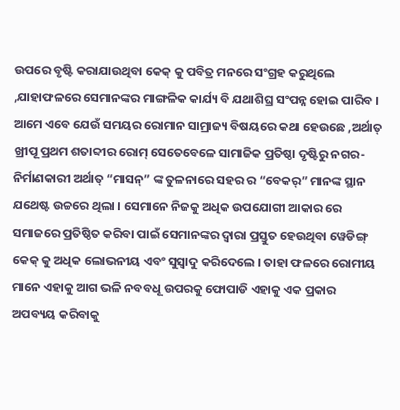ଉପରେ ବୃଷ୍ଟି କରାଯାଉଥିବା କେକ୍ କୁ ପବିତ୍ର ମନରେ ସଂଗ୍ରହ କରୁଥିଲେ ,ଯାହାଫଳରେ ସେମାନଙ୍କର ମାଙ୍ଗଳିକ କାର୍ଯ୍ୟ ବି ଯଥାଶିଘ୍ର ସଂପନ୍ନ ହୋଇ ପାରିବ ।
ଆମେ ଏବେ ଯେଉଁ ସମୟର ରୋମାନ ସାମ୍ରାଜ୍ୟ ବିଷୟରେ କଥା ହେଉଛେ ,ଅର୍ଥାତ୍ ଖ୍ରୀପୂ ପ୍ରଥମ ଶତାବ୍ଦୀର ରୋମ୍ ସେତେବେଳେ ସାମାଜିକ ପ୍ରତିଷ୍ଠା ଦୃଷ୍ଟିରୁ ନଗର-ନିର୍ମାଣକାରୀ ଅର୍ଥାତ୍ “ମାସନ୍” ଙ୍କ ତୁଳନାରେ ସହର ର “ବେକର୍” ମାନଙ୍କ ସ୍ଥାନ ଯଥେଷ୍ଟ ଉଚ୍ଚରେ ଥିଲା । ସେମାନେ ନିଜକୁ ଅଧିକ ଉପଯୋଗୀ ଆକାର ରେ ସମାଜରେ ପ୍ରତିଷ୍ଠିତ କରିବା ପାଇଁ ସେମାନଙ୍କର ଦ୍ୱାରା ପ୍ରସ୍ତୁତ ହେଉଥିବା ୱେଡିଙ୍ଗ୍ କେକ୍ କୁ ଅଧିକ ଲୋଭନୀୟ ଏବଂ ସୁସ୍ୱାଦୁ କରିଦେଲେ । ତାହା ଫଳରେ ରୋମୀୟ ମାନେ ଏହାକୁ ଆଗ ଭଳି ନବବଧୂ ଉପରକୁ ଫୋପାଡି ଏହାକୁ ଏକ ପ୍ରକାର ଅପବ୍ୟୟ କରିବାକୁ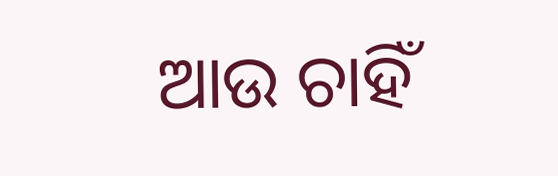ଆଉ ଚାହିଁ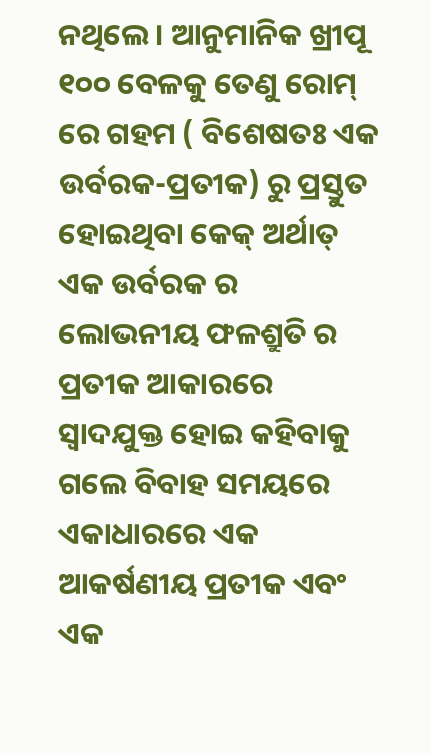ନଥିଲେ । ଆନୁମାନିକ ଖ୍ରୀପୂ ୧୦୦ ବେଳକୁ ତେଣୁ ରୋମ୍ ରେ ଗହମ ( ବିଶେଷତଃ ଏକ ଉର୍ବରକ-ପ୍ରତୀକ) ରୁ ପ୍ରସ୍ତୁତ ହୋଇଥିବା କେକ୍ ଅର୍ଥାତ୍ ଏକ ଉର୍ବରକ ର ଲୋଭନୀୟ ଫଳଶ୍ରୁତି ର ପ୍ରତୀକ ଆକାରରେ ସ୍ୱାଦଯୁକ୍ତ ହୋଇ କହିବାକୁ ଗଲେ ବିବାହ ସମୟରେ ଏକାଧାରରେ ଏକ ଆକର୍ଷଣୀୟ ପ୍ରତୀକ ଏବଂ ଏକ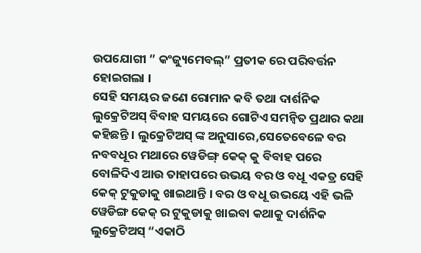ଉପଯୋଗୀ ” କଂଜ୍ୟୁମେବଲ୍” ପ୍ରତୀକ ରେ ପରିବର୍ତ୍ତନ ହୋଇଗଲା ।
ସେହି ସମୟର ଜଣେ ରୋମାନ କବି ତଥା ଦାର୍ଶନିକ ଲୁକ୍ରେଟିଅସ୍ ବିବାହ ସମୟରେ ଗୋଟିଏ ସମନ୍ୱିତ ପ୍ରଥାର କଥା କହିଛନ୍ତି । ଲୁକ୍ରେଟିଅସ୍ ଙ୍କ ଅନୁସାରେ,ସେତେବେଳେ ବର ନବବଧୂର ମଥାରେ ୱେଡିଙ୍ଗ୍ କେକ୍ କୁ ବିବାହ ପରେ ବୋଳିଦିଏ ଆଉ ତାହାପରେ ଉଭୟ ବର ଓ ବଧୂ ଏକତ୍ର ସେହି କେକ୍ ଟୁକୁଡାକୁ ଖାଇଥାନ୍ତି । ବର ଓ ବଧୂ ଉଭୟେ ଏହି ଭଳି ୱେଡିଙ୍ଗ କେକ୍ ର ଟୁକୁଡାକୁ ଖାଇବା କଥାକୁ ଦାର୍ଶନିକ ଲୁକ୍ରେଟିଅସ୍ “ଏକାଠି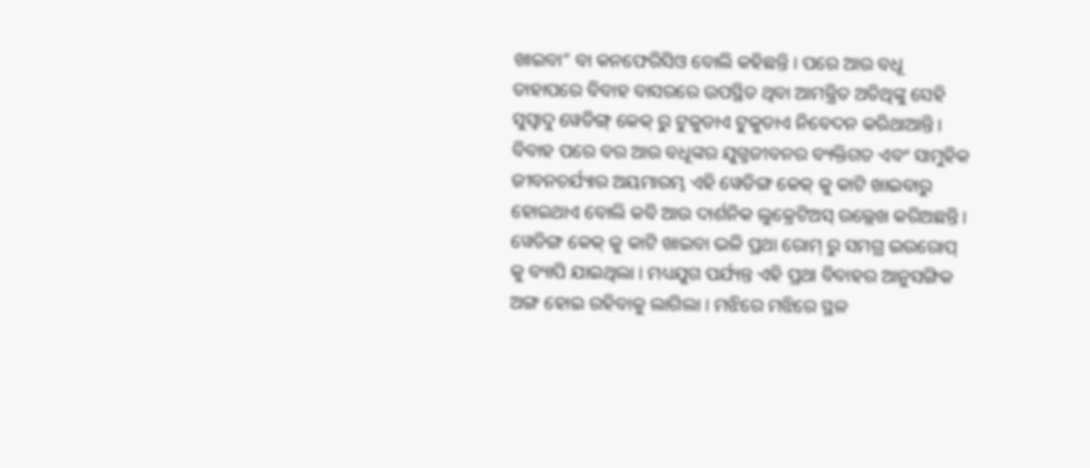ଖାଇବା” ବା କନଫେରିସିଓ ବୋଲି କହିଛନ୍ତି । ପରେ ଆଉ ବଧୂ ତାହାପରେ ବିବାହ ବାସରରେ ଉପସ୍ଥିତ ଥିବା ଆମନ୍ତ୍ରିତ ଅତିଥିଙ୍କୁ ସେହି ସୁସ୍ୱାଦୁ ୱେଡିଙ୍ଗ୍ କେକ୍ ରୁ ଟୁକୁଡାଏ ଟୁକୁଡାଏ ନିବେଦନ କରିଥାଆନ୍ତି ।
ବିବାହ ପରେ ବର ଆଉ ବଧୂଙ୍କର ଯୁଗ୍ମଜୀବନର ବ୍ୟକ୍ତିଗତ ଏବଂ ସାମୁହିକ ଜୀବନଚର୍ଯ୍ୟାର ଅୟମାରମ୍ଭ ଏହି ୱେଡିଙ୍ଗ କେକ୍ କୁ କାଟି ଖାଇବାରୁ ହୋଇଥାଏ ବୋଲି କବି ଆଉ ଦାର୍ଶନିକ ଲୁକ୍ରେଟିଅସ୍ ଉଲ୍ଲେଖ କରିଅଛନ୍ତି ।
ୱେଡିଙ୍ଗ କେକ୍ କୁ କାଟି ଖାଇବା ଭଳି ପ୍ରଥା ରୋମ୍ ରୁ ସମଗ୍ର ଇଉରୋପ୍ କୁ ବ୍ୟାପି ଯାଇଥିଲା । ମଧ୍ୟଯୁଗ ପର୍ଯ୍ୟନ୍ତ ଏହି ପ୍ରଥା ବିବାହର ଆନୁସଙ୍ଗିକ ଅଙ୍ଗ ହୋଇ ରହିବାକୁ ଲାଗିଲା । ମଝିରେ ମଝିରେ ସ୍ଥଳ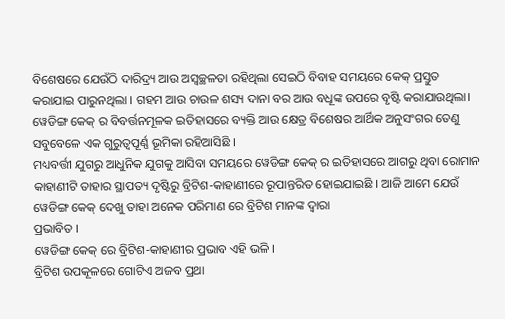ବିଶେଷରେ ଯେଉଁଠି ଦାରିଦ୍ର୍ୟ ଆଉ ଅସ୍ୱଚ୍ଛଳତା ରହିଥିଲା ସେଇଠି ବିବାହ ସମୟରେ କେକ୍ ପ୍ରସ୍ତୁତ କରାଯାଇ ପାରୁନଥିଲା । ଗହମ ଆଉ ଚାଉଳ ଶସ୍ୟ ଦାନା ବର ଆଉ ବଧୂଙ୍କ ଉପରେ ବୃଷ୍ଟି କରାଯାଉଥିଲା।
ୱେଡିଙ୍ଗ କେକ୍ ର ବିବର୍ତ୍ତନମୂଳକ ଇତିହାସରେ ବ୍ୟକ୍ତି ଆଉ କ୍ଷେତ୍ର ବିଶେଷର ଆର୍ଥିକ ଅନୁସଂଗର ତେଣୁ ସବୁବେଳେ ଏକ ଗୁରୁତ୍ୱପୂର୍ଣ୍ଣ ଭୂମିକା ରହିଆସିଛି ।
ମଧ୍ୟବର୍ତ୍ତୀ ଯୁଗରୁ ଆଧୁନିକ ଯୁଗକୁ ଆସିବା ସମୟରେ ୱେଡିଙ୍ଗ କେକ୍ ର ଇତିହାସରେ ଆଗରୁ ଥିବା ରୋମାନ କାହାଣୀଟି ତାହାର ସ୍ଥାପତ୍ୟ ଦୃଷ୍ଟିରୁ ବ୍ରିଟିଶ-କାହାଣୀରେ ରୂପାନ୍ତରିତ ହୋଇଯାଇଛି । ଆଜି ଆମେ ଯେଉଁ ୱେଡିଙ୍ଗ କେକ୍ ଦେଖୁ ତାହା ଅନେକ ପରିମାଣ ରେ ବ୍ରିଟିଶ ମାନଙ୍କ ଦ୍ୱାରା
ପ୍ରଭାବିତ ।
ୱେଡିଙ୍ଗ କେକ୍ ରେ ବ୍ରିଟିଶ-କାହାଣୀର ପ୍ରଭାବ ଏହି ଭଳି ।
ବ୍ରିଟିଶ ଉପକୂଳରେ ଗୋଟିଏ ଅଜବ ପ୍ରଥା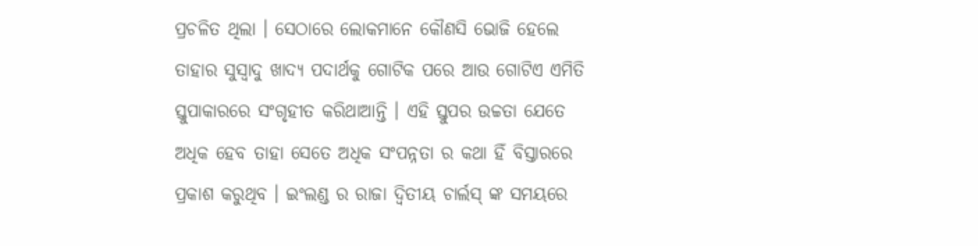ପ୍ରଚଳିତ ଥିଲା । ସେଠାରେ ଲୋକମାନେ କୌଣସି ଭୋଜି ହେଲେ ତାହାର ସୁସ୍ୱାଦୁ ଖାଦ୍ୟ ପଦାର୍ଥକୁ ଗୋଟିକ ପରେ ଆଉ ଗୋଟିଏ ଏମିତି ସ୍ତୁପାକାରରେ ସଂଗୃହୀତ କରିଥାଆନ୍ତି । ଏହି ସ୍ତୁପର ଉଚ୍ଚତା ଯେତେ ଅଧିକ ହେବ ତାହା ସେତେ ଅଧିକ ସଂପନ୍ନତା ର କଥା ହିଁ ବିସ୍ତାରରେ ପ୍ରକାଶ କରୁଥିବ । ଇଂଲଣ୍ଡ ର ରାଜା ଦ୍ୱିତୀୟ ଚାର୍ଲସ୍ ଙ୍କ ସମୟରେ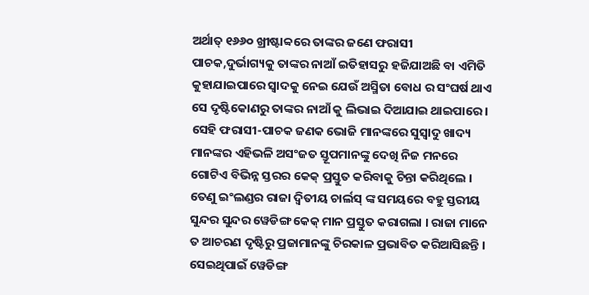ଅର୍ଥାତ୍ ୧୬୬୦ ଖ୍ରୀଷ୍ଟାବ୍ବରେ ତାଙ୍କର ଜଣେ ଫରାସୀ ପାଚକ,ଦୁର୍ଭାଗ୍ୟକୁ ତାଙ୍କର ନାଆଁ ଇତିହାସରୁ ହଜିଯାଅଛି ବା ଏମିତି କୁହାଯାଇପାରେ ସ୍ୱାଦକୁ ନେଇ ଯେଉଁ ଅସ୍ମିତା ବୋଧ ର ସଂଘର୍ଷ ଥାଏ ସେ ଦୃଷ୍ଟିକୋଣରୁ ତାଙ୍କର ନାଆଁ କୁ ଲିଭାଇ ଦିଆଯାଇ ଥାଇପାରେ । ସେହି ଫରାସୀ-ପାଚକ ଜଣକ ଭୋଜି ମାନଙ୍କରେ ସୁସ୍ୱାଦୁ ଖାଦ୍ୟ ମାନଙ୍କର ଏହିଭଳି ଅସଂଜତ ସ୍ତୂପମାନଙ୍କୁ ଦେଖି ନିଜ ମନରେ ଗୋଟିଏ ବିଭିନ୍ନ ସ୍ତରର କେକ୍ ପ୍ରସ୍ତୁତ କରିବାକୁ ଚିନ୍ତା କରିଥିଲେ ।
ତେଣୁ ଇଂଲଣ୍ଡର ରାଜା ଦ୍ୱିତୀୟ ଚାର୍ଲସ୍ ଙ୍କ ସମୟରେ ବହୁ ସ୍ତରୀୟ ସୁନ୍ଦର ସୁନ୍ଦର ୱେଡିଙ୍ଗ କେକ୍ ମାନ ପ୍ରସ୍ତୁତ କରାଗଲା । ରାଜା ମାନେ ତ ଆଚରଣ ଦୃଷ୍ଟିରୁ ପ୍ରଜାମାନଙ୍କୁ ଚିରକାଳ ପ୍ରଭାବିତ କରିଆସିଛନ୍ତି । ସେଇଥିପାଇଁ ୱେଡିଙ୍ଗ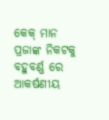କେକ୍ ମାନ ପ୍ରଜାଙ୍କ ନିକଟକୁ ବହୁବର୍ଣ୍ଣ ରେ ଆକର୍ଷଣୀୟ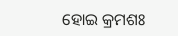ହୋଇ କ୍ରମଶଃ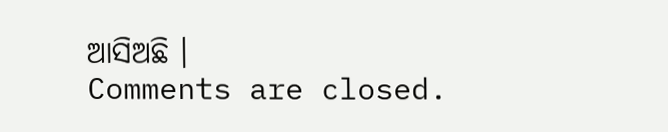ଆସିଅଛି ।
Comments are closed.